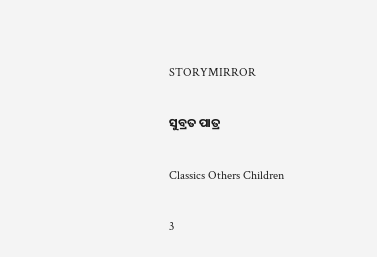STORYMIRROR

ସୁବ୍ରତ ପାତ୍ର

Classics Others Children

3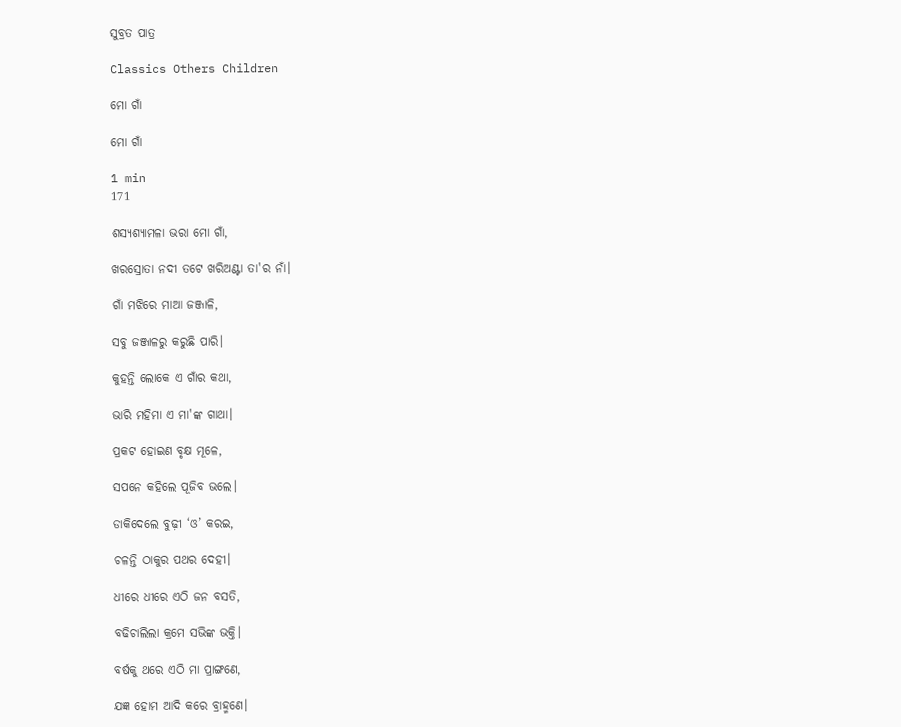ସୁବ୍ରତ ପାତ୍ର

Classics Others Children

ମୋ ଗାଁ

ମୋ ଗାଁ

1 min
171

ଶସ୍ୟଶ୍ୟାମଳା ଭରା ମୋ ଗାଁ,

ଖରସ୍ରୋତା ନଦୀ ତଟେ ଖରିଅଣ୍ଟା ତା'ର ନାଁ।

ଗାଁ ମଝିରେ ମାଆ ଜଞ୍ଜାଳି,

ସବୁ ଜଞ୍ଜାଳରୁ କରୁଛି ପାରି।

କୁହନ୍ତି ଲୋକେ ଏ ଗାଁର କଥା,

ଭାରି ମହିମା ଏ ମା'ଙ୍କ ଗାଥା।

ପ୍ରକଟ ହୋଇଣ ବୃକ୍ଷ ମୂଳେ,

ସପନେ କହିଲେ ପୂଜିବ ଭଲେ।

ଡାକିଦେଲେ ବୁଢ଼ୀ ‘ଓ’ କରଇ,

ଚଳନ୍ତି ଠାକୁର ପଥର ଦେହୀ।

ଧୀରେ ଧୀରେ ଏଠି ଜନ ବସତି,

ବଢିଚାଲିଲା କ୍ରମେ ସଭିଙ୍କ ଭକ୍ତି।

ବର୍ଷକୁ ଥରେ ଏଠି ମା ପ୍ରାଙ୍ଗଣେ,

ଯଜ୍ଞ ହୋମ ଆଦି କରେ ବ୍ରାହ୍ମଣେ।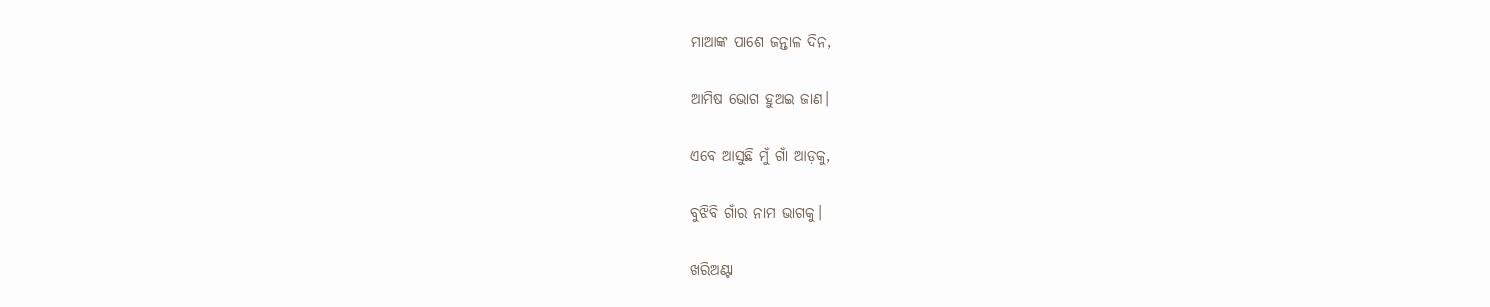ମାଆଙ୍କ ପାଶେ ଜନ୍ତାଳ ଦିନ,

ଆମିଷ ଭୋଗ ହୁଅଇ ଜାଣ।

ଏବେ ଆସୁଛି ମୁଁ ଗାଁ ଆଡ଼କୁ,

ବୁଝିବି ଗାଁର ନାମ ଭାଗକୁ।

ଖରିଅଣ୍ଟା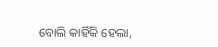ବୋଲି କାହିଁକି ହେଲା,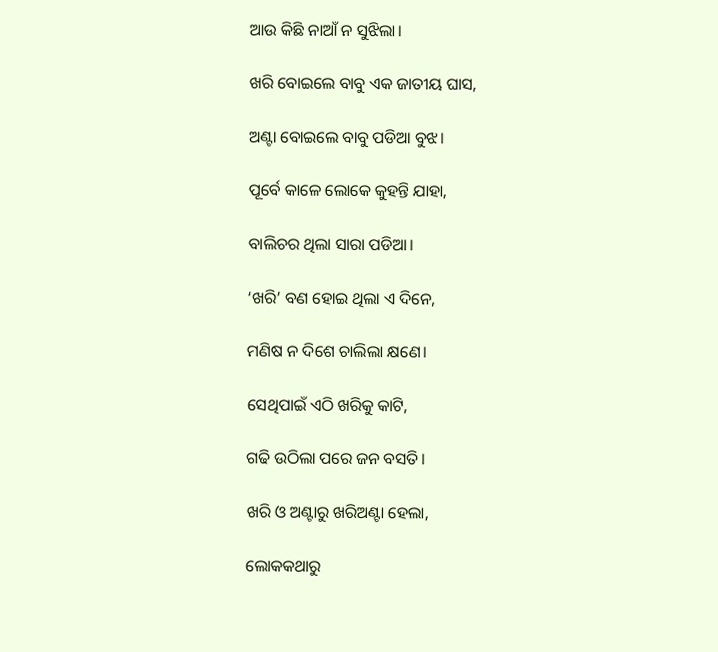ଆଉ କିଛି ନାଆଁ ନ ସୁଝିଲା।

ଖରି ବୋଇଲେ ବାବୁ ଏକ ଜାତୀୟ ଘାସ,

ଅଣ୍ଟା ବୋଇଲେ ବାବୁ ପଡିଆ ବୁଝ।

ପୂର୍ବେ କାଳେ ଲୋକେ କୁହନ୍ତି ଯାହା,

ବାଲିଚର ଥିଲା ସାରା ପଡିଆ।

‘ଖରି’ ବଣ ହୋଇ ଥିଲା ଏ ଦିନେ,

ମଣିଷ ନ ଦିଶେ ଚାଲିଲା କ୍ଷଣେ।

ସେଥିପାଇଁ ଏଠି ଖରିକୁ କାଟି,

ଗଢି ଉଠିଲା ପରେ ଜନ ବସତି।

ଖରି ଓ ଅଣ୍ଟାରୁ ଖରିଅଣ୍ଟା ହେଲା,

ଲୋକକଥାରୁ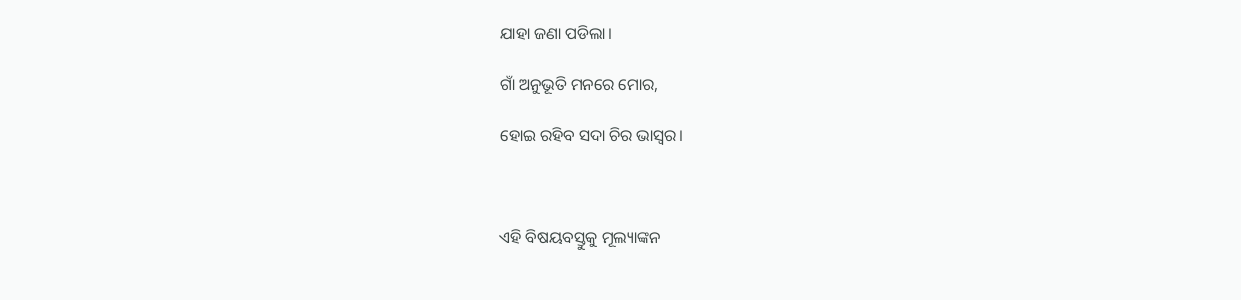ଯାହା ଜଣା ପଡିଲା।

ଗାଁ ଅନୁଭୂତି ମନରେ ମୋର,

ହୋଇ ରହିବ ସଦା ଚିର ଭାସ୍ୱର।



ଏହି ବିଷୟବସ୍ତୁକୁ ମୂଲ୍ୟାଙ୍କନ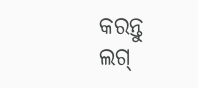କରନ୍ତୁ
ଲଗ୍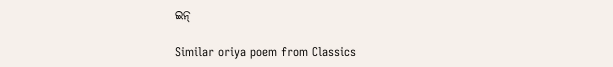ଇନ୍

Similar oriya poem from Classics